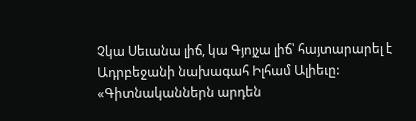Չկա Սեւանա լիճ, կա Գյոյչա լիճ՝ հայտարարել է Ադրբեջանի նախագահ Իլհամ Ալիեւը:
«Գիտնականներն արդեն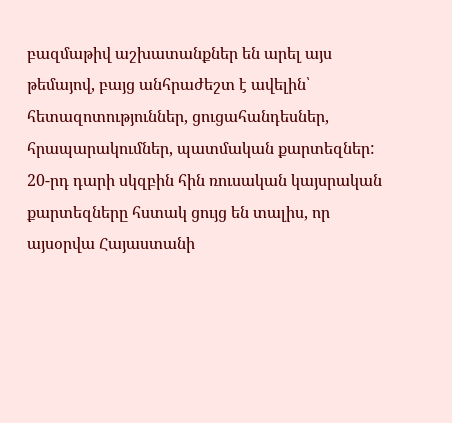բազմաթիվ աշխատանքներ են արել այս թեմայով, բայց անհրաժեշտ է ավելին՝ հետազոտություններ, ցուցահանդեսներ, հրապարակումներ, պատմական քարտեզներ: 20-րդ դարի սկզբին հին ռուսական կայսրական քարտեզները հստակ ցույց են տալիս, որ այսօրվա Հայաստանի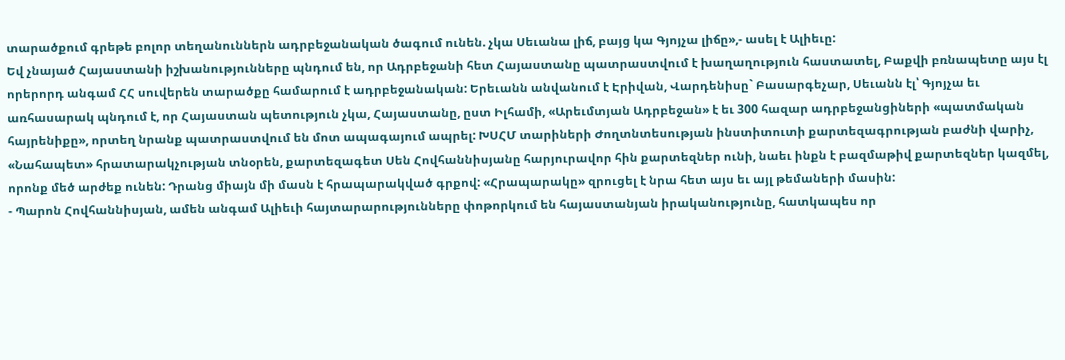տարածքում գրեթե բոլոր տեղանուններն ադրբեջանական ծագում ունեն. չկա Սեւանա լիճ, բայց կա Գյոյչա լիճը»,- ասել է Ալիեւը:
Եվ չնայած Հայաստանի իշխանությունները պնդում են, որ Ադրբեջանի հետ Հայաստանը պատրաստվում է խաղաղություն հաստատել, Բաքվի բռնապետը այս էլ որերորդ անգամ ՀՀ սուվերեն տարածքը համարում է ադրբեջանական: Երեւանն անվանում է Էրիվան, Վարդենիսը` Բասարգեչար, Սեւանն էլ՝ Գյոյչա եւ առհասարակ պնդում է, որ Հայաստան պետություն չկա, Հայաստանը, ըստ Իլհամի, «Արեւմտյան Ադրբեջան» է եւ 300 հազար ադրբեջանցիների «պատմական հայրենիքը», որտեղ նրանք պատրաստվում են մոտ ապագայում ապրել: ԽՍՀՄ տարիների Ժողտնտեսության ինստիտուտի քարտեզագրության բաժնի վարիչ, «Նահապետ» հրատարակչության տնօրեն, քարտեզագետ Սեն Հովհաննիսյանը հարյուրավոր հին քարտեզներ ունի, նաեւ ինքն է բազմաթիվ քարտեզներ կազմել, որոնք մեծ արժեք ունեն: Դրանց միայն մի մասն է հրապարակված գրքով: «Հրապարակը» զրուցել է նրա հետ այս եւ այլ թեմաների մասին:
- Պարոն Հովհաննիսյան, ամեն անգամ Ալիեւի հայտարարությունները փոթորկում են հայաստանյան իրականությունը, հատկապես որ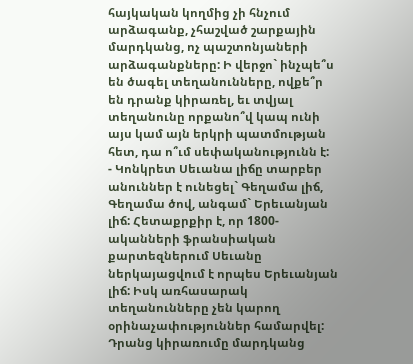հայկական կողմից չի հնչում արձագանք, չհաշված շարքային մարդկանց, ոչ պաշտոնյաների արձագանքները: Ի վերջո` ինչպե՞ս են ծագել տեղանունները, ովքե՞ր են դրանք կիրառել, եւ տվյալ տեղանունը որքանո՞վ կապ ունի այս կամ այն երկրի պատմության հետ, դա ո՞ւմ սեփականությունն է:
- Կոնկրետ Սեւանա լիճը տարբեր անուններ է ունեցել` Գեղամա լիճ, Գեղամա ծով, անգամ` Երեւանյան լիճ: Հետաքրքիր է, որ 1800-ականների ֆրանսիական քարտեզներում Սեւանը ներկայացվում է որպես Երեւանյան լիճ: Իսկ առհասարակ տեղանունները չեն կարող օրինաչափություններ համարվել: Դրանց կիրառումը մարդկանց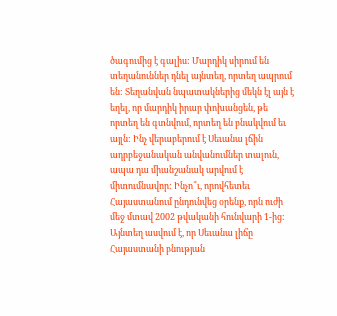ծագումից է գալիս: Մարդիկ սիրում են տեղանուններ դնել այնտեղ, որտեղ ապրում են: Տեղանվան նպատակներից մեկն էլ այն է եղել, որ մարդիկ իրար փոխանցեն, թե որտեղ են գտնվում, որտեղ են բնակվում եւ այլն: Ինչ վերաբերում է Սեւանա լճին ադրբեջանական անվանումներ տալուն, ապա դա միանշանակ արվում է միտումնավոր: Ինչո՞ւ, որովհետեւ Հայաստանում ընդունվեց օրենք, որն ուժի մեջ մտավ 2002 թվականի հունվարի 1-ից: Այնտեղ ասվում է, որ Սեւանա լիճը Հայաստանի բնության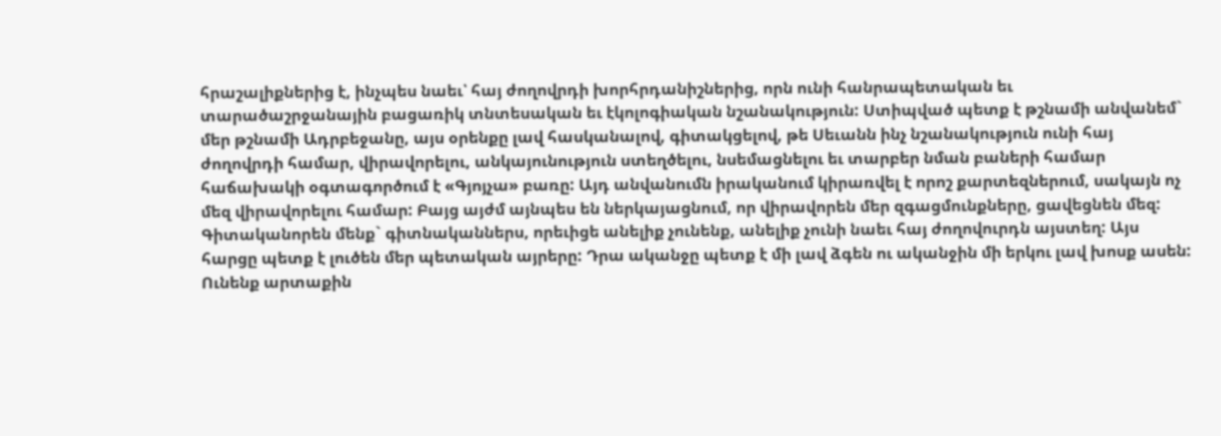հրաշալիքներից է, ինչպես նաեւ՝ հայ ժողովրդի խորհրդանիշներից, որն ունի հանրապետական եւ տարածաշրջանային բացառիկ տնտեսական եւ էկոլոգիական նշանակություն: Ստիպված պետք է թշնամի անվանեմ` մեր թշնամի Ադրբեջանը, այս օրենքը լավ հասկանալով, գիտակցելով, թե Սեւանն ինչ նշանակություն ունի հայ ժողովրդի համար, վիրավորելու, անկայունություն ստեղծելու, նսեմացնելու եւ տարբեր նման բաների համար հաճախակի օգտագործում է «Գյոյչա» բառը: Այդ անվանումն իրականում կիրառվել է որոշ քարտեզներում, սակայն ոչ մեզ վիրավորելու համար: Բայց այժմ այնպես են ներկայացնում, որ վիրավորեն մեր զգացմունքները, ցավեցնեն մեզ: Գիտականորեն մենք` գիտնականներս, որեւիցե անելիք չունենք, անելիք չունի նաեւ հայ ժողովուրդն այստեղ: Այս հարցը պետք է լուծեն մեր պետական այրերը: Դրա ականջը պետք է մի լավ ձգեն ու ականջին մի երկու լավ խոսք ասեն: Ունենք արտաքին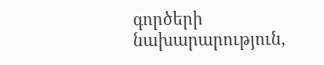գործերի նախարարություն,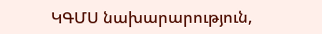ԿԳՄՍ նախարարություն,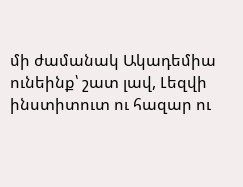մի ժամանակ Ակադեմիա ունեինք՝ շատ լավ, Լեզվի ինստիտուտ ու հազար ու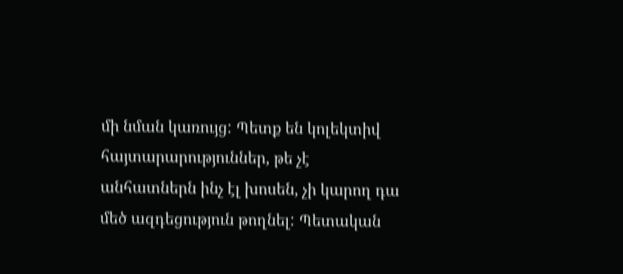մի նման կառույց: Պետք են կոլեկտիվ հայտարարություններ, թե չէ անհատներն ինչ էլ խոսեն, չի կարող դա մեծ ազդեցություն թողնել: Պետական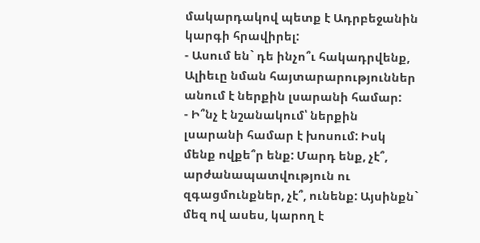մակարդակով պետք է Ադրբեջանին կարգի հրավիրել:
- Ասում են` դե ինչո՞ւ հակադրվենք, Ալիեւը նման հայտարարություններ անում է ներքին լսարանի համար:
- Ի՞նչ է նշանակում՝ ներքին լսարանի համար է խոսում: Իսկ մենք ովքե՞ր ենք: Մարդ ենք, չէ՞, արժանապատվություն ու զգացմունքներ, չէ՞, ունենք: Այսինքն` մեզ ով ասես, կարող է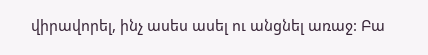վիրավորել, ինչ ասես ասել ու անցնել առաջ: Բա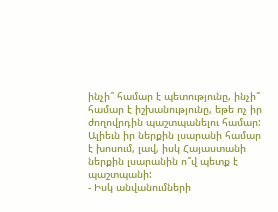ինչի՞ համար է պետությունը, ինչի՞ համար է իշխանությունը, եթե ոչ իր ժողովրդին պաշտպանելու համար: Ալիեւն իր ներքին լսարանի համար է խոսում, լավ, իսկ Հայաստանի ներքին լսարանին ո՞վ պետք է պաշտպանի:
- Իսկ անվանումների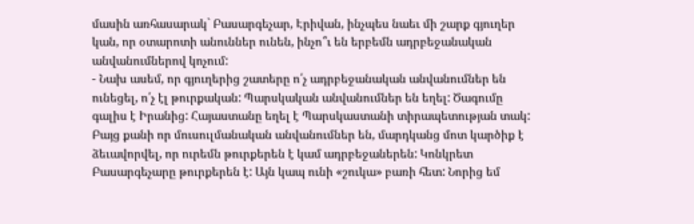մասին առհասարակ` Բասարգեչար, Էրիվան, ինչպես նաեւ մի շարք գյուղեր կան, որ օտարոտի անուններ ունեն, ինչո՞ւ են երբեմն ադրբեջանական անվանումներով կոչում:
- Նախ ասեմ, որ գյուղերից շատերը ո՛չ ադրբեջանական անվանումներ են ունեցել, ո՛չ էլ թուրքական: Պարսկական անվանումներ են եղել: Ծագումը գալիս է Իրանից: Հայաստանը եղել է Պարսկաստանի տիրապետության տակ: Բայց քանի որ մուսուլմանական անվանումներ են, մարդկանց մոտ կարծիք է ձեւավորվել, որ ուրեմն թուրքերեն է կամ ադրբեջաներեն: Կոնկրետ Բասարգեչարը թուրքերեն է: Այն կապ ունի «շուկա» բառի հետ: Նորից եմ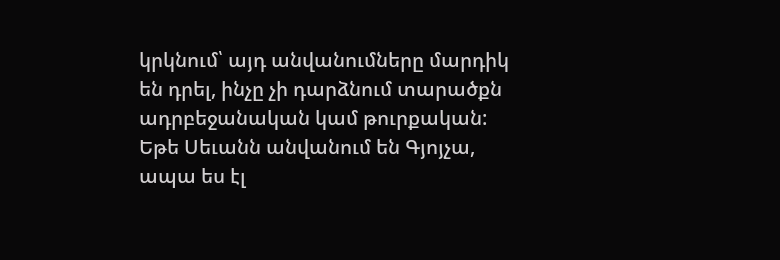կրկնում՝ այդ անվանումները մարդիկ են դրել, ինչը չի դարձնում տարածքն ադրբեջանական կամ թուրքական: Եթե Սեւանն անվանում են Գյոյչա, ապա ես էլ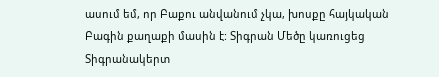ասում եմ, որ Բաքու անվանում չկա, խոսքը հայկական Բագին քաղաքի մասին է: Տիգրան Մեծը կառուցեց Տիգրանակերտ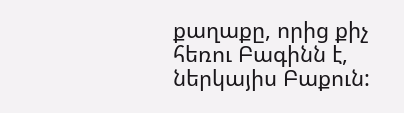քաղաքը, որից քիչ հեռու Բագինն է, ներկայիս Բաքուն: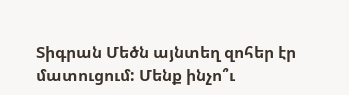Տիգրան Մեծն այնտեղ զոհեր էր մատուցում: Մենք ինչո՞ւ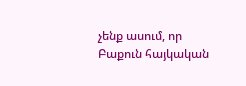չենք ասում, որ Բաքուն հայկական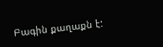Բագին քաղաքն է: